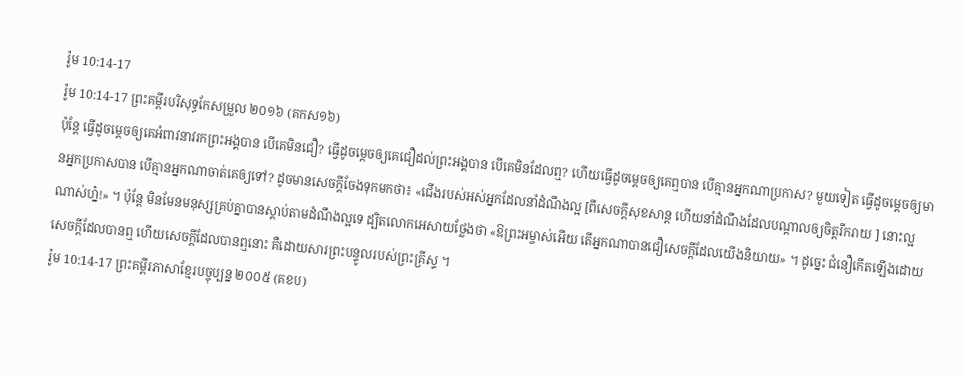រ៉ូម 10:14-17
រ៉ូម 10:14-17 ព្រះគម្ពីរបរិសុទ្ធកែសម្រួល ២០១៦ (គកស១៦)
ប៉ុន្តែ ធ្វើដូចម្ដេចឲ្យគេអំពាវនាវរកព្រះអង្គបាន បើគេមិនជឿ? ធ្វើដូចម្ដេចឲ្យគេជឿដល់ព្រះអង្គបាន បើគេមិនដែលឮ? ហើយធ្វើដូចម្ដេចឲ្យគេឮបាន បើគ្មានអ្នកណាប្រកាស? មួយទៀត ធ្វើដូចម្តេចឲ្យមានអ្នកប្រកាសបាន បើគ្មានអ្នកណាចាត់គេឲ្យទៅ? ដូចមានសេចក្តីចែងទុកមកថា៖ «ជើងរបស់អស់អ្នកដែលនាំដំណឹងល្អ [ពីសេចក្តីសុខសាន្ត ហើយនាំដំណឹងដែលបណ្ដាលឲ្យចិត្តរីករាយ ] នោះល្អណាស់ហ្ន៎!» ។ ប៉ុន្តែ មិនមែនមនុស្សគ្រប់គ្នាបានស្តាប់តាមដំណឹងល្អទេ ដ្បិតលោកអេសាយថ្លែងថា «ឱព្រះអម្ចាស់អើយ តើអ្នកណាបានជឿសេចក្តីដែលយើងនិយាយ» ។ ដូច្នេះ ជំនឿកើតឡើងដោយសេចក្ដីដែលបានឮ ហើយសេចក្ដីដែលបានឮនោះ គឺដោយសារព្រះបន្ទូលរបស់ព្រះគ្រីស្ទ ។
រ៉ូម 10:14-17 ព្រះគម្ពីរភាសាខ្មែរបច្ចុប្បន្ន ២០០៥ (គខប)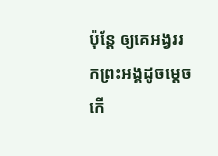ប៉ុន្តែ ឲ្យគេអង្វររកព្រះអង្គដូចម្ដេចកើ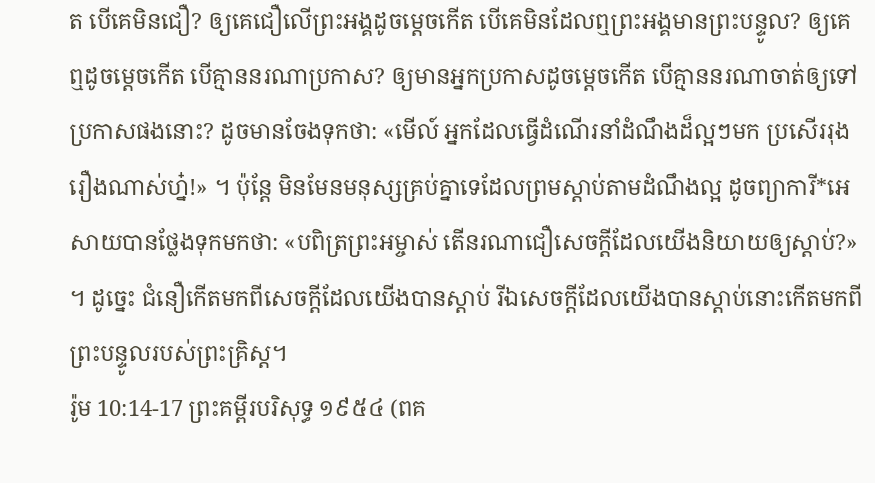ត បើគេមិនជឿ? ឲ្យគេជឿលើព្រះអង្គដូចម្ដេចកើត បើគេមិនដែលឮព្រះអង្គមានព្រះបន្ទូល? ឲ្យគេឮដូចម្ដេចកើត បើគ្មាននរណាប្រកាស? ឲ្យមានអ្នកប្រកាសដូចម្ដេចកើត បើគ្មាននរណាចាត់ឲ្យទៅប្រកាសផងនោះ? ដូចមានចែងទុកថា: «មើល៍ អ្នកដែលធ្វើដំណើរនាំដំណឹងដ៏ល្អៗមក ប្រសើររុងរឿងណាស់ហ្ន៎!» ។ ប៉ុន្តែ មិនមែនមនុស្សគ្រប់គ្នាទេដែលព្រមស្ដាប់តាមដំណឹងល្អ ដូចព្យាការី*អេសាយបានថ្លែងទុកមកថា: «បពិត្រព្រះអម្ចាស់ តើនរណាជឿសេចក្ដីដែលយើងនិយាយឲ្យស្ដាប់?» ។ ដូច្នេះ ជំនឿកើតមកពីសេចក្ដីដែលយើងបានស្ដាប់ រីឯសេចក្ដីដែលយើងបានស្ដាប់នោះកើតមកពីព្រះបន្ទូលរបស់ព្រះគ្រិស្ត។
រ៉ូម 10:14-17 ព្រះគម្ពីរបរិសុទ្ធ ១៩៥៤ (ពគ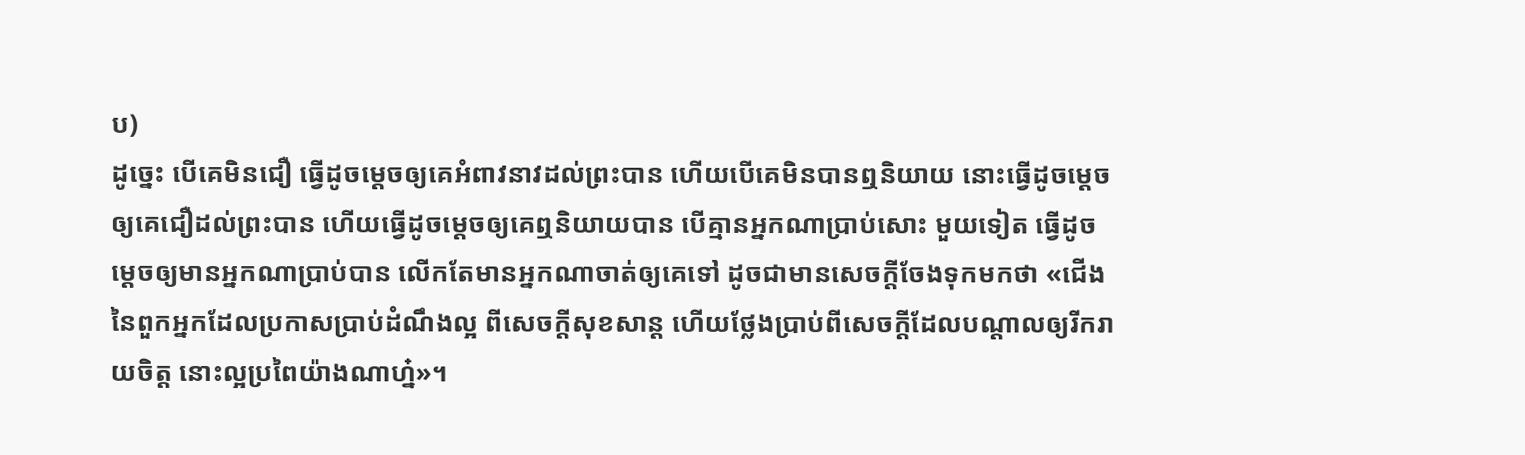ប)
ដូច្នេះ បើគេមិនជឿ ធ្វើដូចម្តេចឲ្យគេអំពាវនាវដល់ព្រះបាន ហើយបើគេមិនបានឮនិយាយ នោះធ្វើដូចម្តេចឲ្យគេជឿដល់ព្រះបាន ហើយធ្វើដូចម្តេចឲ្យគេឮនិយាយបាន បើគ្មានអ្នកណាប្រាប់សោះ មួយទៀត ធ្វើដូចម្តេចឲ្យមានអ្នកណាប្រាប់បាន លើកតែមានអ្នកណាចាត់ឲ្យគេទៅ ដូចជាមានសេចក្ដីចែងទុកមកថា «ជើងនៃពួកអ្នកដែលប្រកាសប្រាប់ដំណឹងល្អ ពីសេចក្ដីសុខសាន្ត ហើយថ្លែងប្រាប់ពីសេចក្ដីដែលបណ្តាលឲ្យរីករាយចិត្ត នោះល្អប្រពៃយ៉ាងណាហ្ន៎»។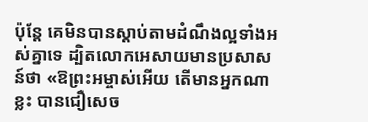ប៉ុន្តែ គេមិនបានស្តាប់តាមដំណឹងល្អទាំងអស់គ្នាទេ ដ្បិតលោកអេសាយមានប្រសាសន៍ថា «ឱព្រះអម្ចាស់អើយ តើមានអ្នកណាខ្លះ បានជឿសេច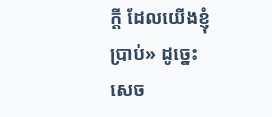ក្ដី ដែលយើងខ្ញុំប្រាប់» ដូច្នេះ សេច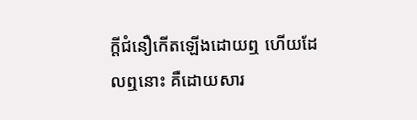ក្ដីជំនឿកើតឡើងដោយឮ ហើយដែលឮនោះ គឺដោយសារ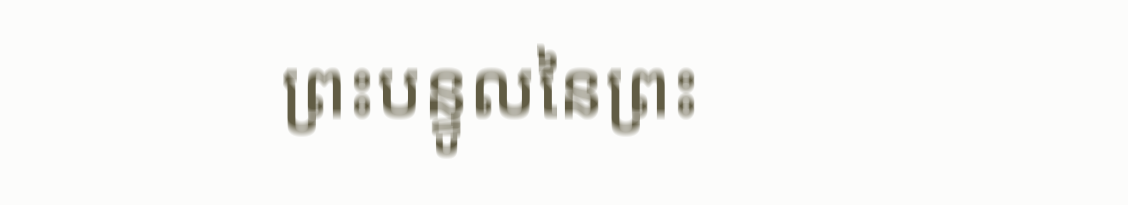ព្រះបន្ទូលនៃព្រះ